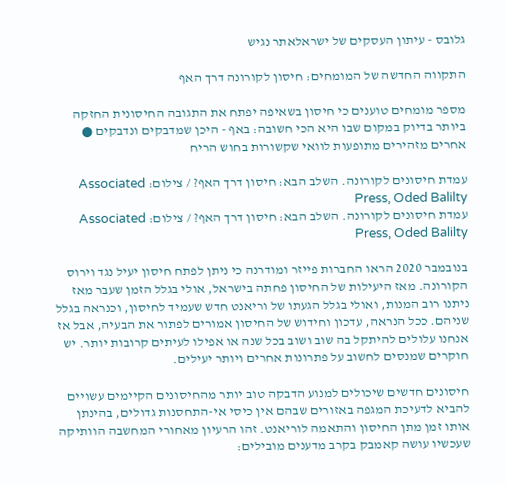גלובס - עיתון העסקים של ישראלאתר נגיש

התקווה החדשה של המומחים: חיסון לקורונה דרך האף

מספר מומחים טוענים כי חיסון בשאיפה יפתח את התגובה החיסונית החזקה ביותר בדיוק במקום שבו היא הכי חשובה: באף - היכן שמדבקים ונדבקים ● אחרים מזהירים מתופעות לוואי שקשורות בחוש הריח

עמדת חיסונים לקורונה. השלב הבא: חיסון דרך האף? / צילום: Associated Press, Oded Balilty
עמדת חיסונים לקורונה. השלב הבא: חיסון דרך האף? / צילום: Associated Press, Oded Balilty

בנובמבר 2020 הראו החברות פייזר ומודרנה כי ניתן לפתח חיסון יעיל נגד וירוס הקורונה. מאז היעילות של החיסון פחתה בישראל, אולי בגלל הזמן שעבר מאז ניתנו רוב המנות, ואולי בגלל הגעתו של וריאנט חדש שעמיד לחיסון, וכנראה בגלל שניהם. ככל הנראה, עדכון וחידוש של החיסון אמורים לפתור את הבעיה, אבל אז אנחנו עלולים להיתקל בה שוב ושוב בכל שנה או אפילו לעיתים קרובות יותר. יש חוקרים שמנסים לחשוב על פתרונות אחרים ויותר יעילים.

חיסונים חדשים שיכולים למנוע הדבקה טוב יותר מהחיסונים הקיימים עשויים להביא לדעיכת המגפה באזורים שבהם אין כיסי אי-התחסנות גדולים, בהינתן אותו זמן מתן החיסון והתאמה לוריאנט. זהו הרעיון מאחורי המחשבה הוותיקה שעכשיו עושה קאמבק בקרב מדענים מובילים: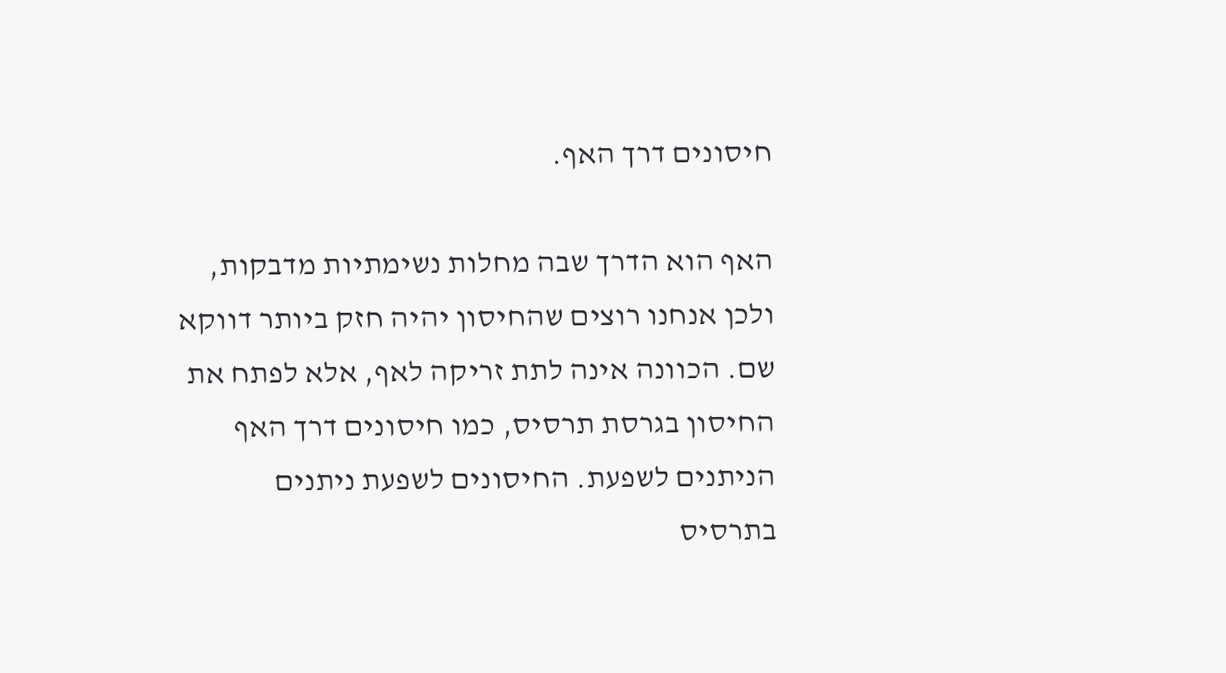חיסונים דרך האף.

האף הוא הדרך שבה מחלות נשימתיות מדבקות, ולכן אנחנו רוצים שהחיסון יהיה חזק ביותר דווקא שם. הכוונה אינה לתת זריקה לאף, אלא לפתח את החיסון בגרסת תרסיס, כמו חיסונים דרך האף הניתנים לשפעת. החיסונים לשפעת ניתנים בתרסיס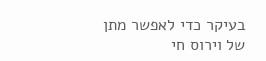בעיקר כדי לאפשר מתן של וירוס חי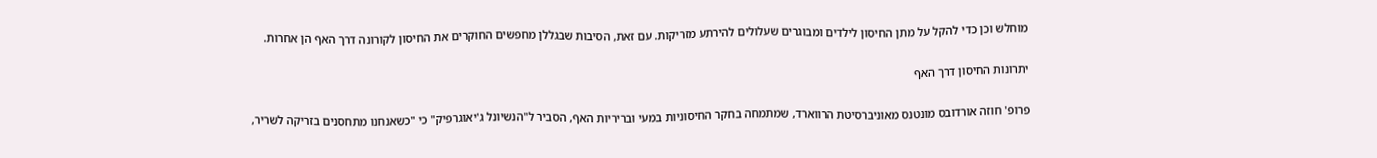מוחלש וכן כדי להקל על מתן החיסון לילדים ומבוגרים שעלולים להירתע מזריקות. עם זאת, הסיבות שבגללן מחפשים החוקרים את החיסון לקורונה דרך האף הן אחרות.

יתרונות החיסון דרך האף

פרופ' חוזה אורדובס מונטנס מאוניברסיטת הרווארד, שמתמחה בחקר החיסוניות במעי ובריריות האף, הסביר ל"הנשיונל ג'יאוגרפיק" כי "כשאנחנו מתחסנים בזריקה לשריר,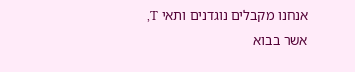אנחנו מקבלים נוגדנים ותאי T, אשר בבוא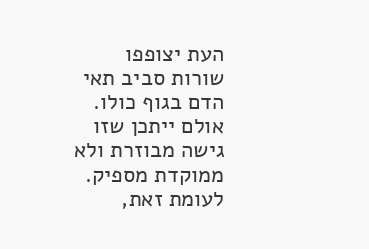העת יצופפו שורות סביב תאי הדם בגוף כולו. אולם ייתכן שזו גישה מבוזרת ולא ממוקדת מספיק. לעומת זאת,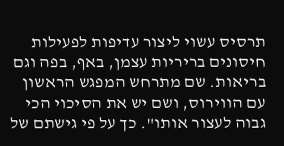תרסיס עשוי ליצור עדיפות לפעילות חיסונים בריריות עצמן, באף, בפה וגם בריאות. שם מתרחש המפגש הראשון עם הווירוס, ושם יש את הסיכוי הכי גבוה לעצור אותו". כך על פי גישתם של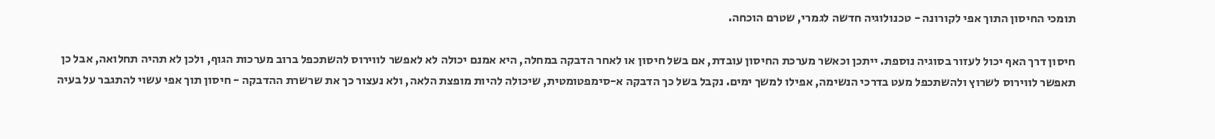תומכי החיסון התוך אפי לקורונה - טכנולוגיה חדשה לגמרי, שטרם הוכחה.

חיסון דרך האף יכול לעזור בסוגיה נוספת. ייתכן וכאשר מערכת החיסון עובדת, אם בשל חיסון או לאחר הדבקה במחלה, היא אמנם יכולה לא לאפשר לווירוס להשתכפל ברוב מערכות הגוף, ולכן לא תהיה תחלואה, אבל כן תאפשר לווירוס לשרוץ ולהשתכפל מעט בדרכי הנשימה, אפילו למשך ימים. נקבל בשל כך הדבקה א-סימפטומטית, שיכולה להיות מופצת הלאה, ולא נעצור כך את שרשרת ההדבקה - חיסון תוך אפי עשוי להתגבר על בעיה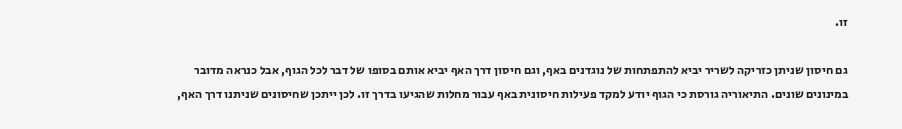זו.

גם חיסון שניתן כזריקה לשריר יביא להתפתחות של נוגדנים באף, וגם חיסון דרך האף יביא אותם בסופו של דבר לכל הגוף, אבל כנראה מדובר במינונים שונים. התיאוריה גורסת כי הגוף יודע למקד פעילות חיסונית באף עבור מחלות שהגיעו בדרך זו. לכן ייתכן שחיסונים שניתנו דרך האף,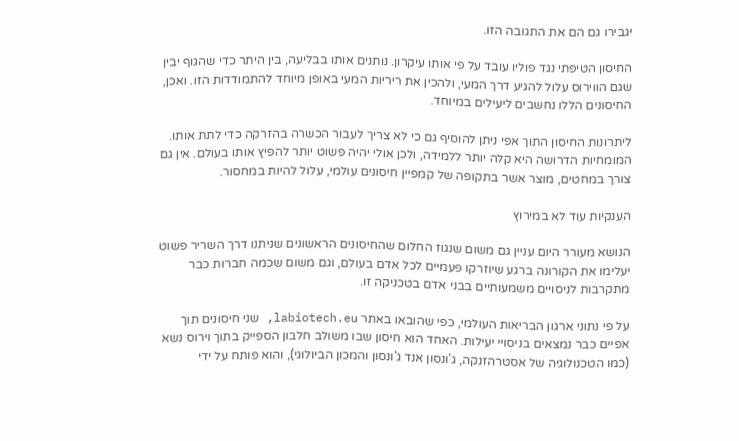יגבירו גם הם את התגובה הזו.

החיסון הטיפתי נגד פוליו עובד על פי אותו עיקרון. נותנים אותו בבליעה, בין היתר כדי שהגוף יבין שגם הווירוס עלול להגיע דרך המעי, ולהכין את ריריות המעי באופן מיוחד להתמודדות הזו. ואכן, החיסונים הללו נחשבים ליעילים במיוחד.

ליתרונות החיסון התוך אפי ניתן להוסיף גם כי לא צריך לעבור הכשרה בהזרקה כדי לתת אותו. המומחיות הדרושה היא קלה יותר ללמידה, ולכן אולי יהיה פשוט יותר להפיץ אותו בעולם. אין גם צורך במחטים, מוצר אשר בתקופה של קמפיין חיסונים עולמי, עלול להיות במחסור.

הענקיות עוד לא במירוץ

הנושא מעורר היום עניין גם משום שנגוז החלום שהחיסונים הראשונים שניתנו דרך השריר פשוט יעלימו את הקורונה ברגע שיוזרקו פעמיים לכל אדם בעולם, וגם משום שכמה חברות כבר מתקרבות לניסויים משמעותיים בבני אדם בטכניקה זו.

על פי נתוני ארגון הבריאות העולמי, כפי שהובאו באתר labiotech.eu, שני חיסונים תוך אפיים כבר נמצאים בניסויי יעילות. האחד הוא חיסון שבו משולב חלבון הספייק בתוך וירוס נשא (כמו הטכנולוגיה של אסטרהזנקה, ג'ונסון אנד ג'ונסון והמכון הביולוגי), והוא פותח על ידי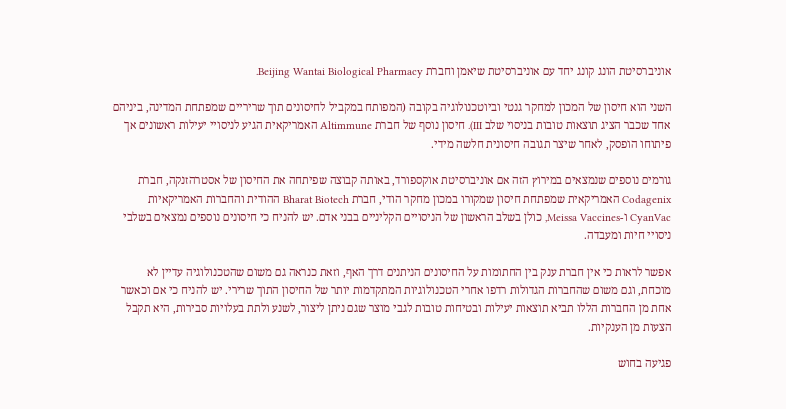אוניברסיטת הונג קונג יחד עם אוניברסיטת שיאמן וחברת Beijing Wantai Biological Pharmacy.

השני הוא חיסון של המכון למחקר גנטי וביוטכנולוגיה בקובה (המפותח במקביל לחיסונים תוך שריריים שמפתחת המדינה, ביניהם אחד שכבר הציג תוצאות טובות בניסוי שלב III). חיסון נוסף של חברת Altimmune האמריקאית הגיע לניסויי יעילות ראשונים אך פיתוחו הופסק, לאחר שיצר תגובה חיסונית חלשה מידי.

גורמים נוספים שנמצאים במירוץ הזה אם אוניברסיטת אוקספורד, באותה קבוצה שפיתחה את החיסון של אסטרהזנקה, חברת Codagenix האמריקאית שמפתחת חיסון שמקורו במכון מחקר הודי, חברת Bharat Biotech ההודית והחברות האמריקאיות CyanVac ו-Meissa Vaccines, כולן בשלב הראשון של הניסויים הקליניים בבני אדם. יש להניח כי חיסונים נוספים נמצאים בשלבי ניסויי חיות ומעבדה.

אפשר לראות כי אין חברת ענק בין החתומות על החיסונים הניתנים דרך האף, וזאת כנראה גם משום שהטכנולוגיה עדיין לא מוכחת, וגם משום שהחברות הגדולות רדפו אחרי הטכנולוגיות המתקדמות יותר של החיסון התוך שרירי. יש להניח כי אם וכאשר אחת מן החברות הללו תביא תוצאות יעילות ובטיחות טובות לגבי מוצר שגם ניתן ליצור, לשנע ולתת בעלויות סבירות, היא תקבל הצעות מן הענקיות.

פגיעה בחוש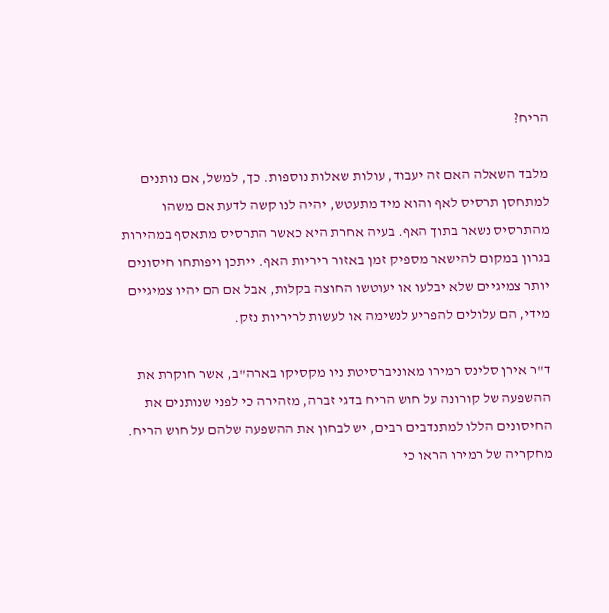הריח?

מלבד השאלה האם זה יעבוד, עולות שאלות נוספות. כך, למשל, אם נותנים למתחסן תרסיס לאף והוא מיד מתעטש, יהיה לנו קשה לדעת אם משהו מהתרסיס נשאר בתוך האף. בעיה אחרת היא כאשר התרסיס מתאסף במהירות בגרון במקום להישאר מספיק זמן באזור ריריות האף. ייתכן ויפותחו חיסונים יותר צמיגיים שלא יבלעו או יעוטשו החוצה בקלות, אבל אם הם יהיו צמיגיים מידי, הם עלולים להפריע לנשימה או לעשות לריריות נזק.

ד"ר אירן סלינס רמירו מאוניברסיטת ניו מקסיקו בארה"ב, אשר חוקרת את ההשפעה של קורונה על חוש הריח בדגי זברה, מזהירה כי לפני שנותנים את החיסונים הללו למתנדבים רבים, יש לבחון את ההשפעה שלהם על חוש הריח. מחקריה של רמירו הראו כי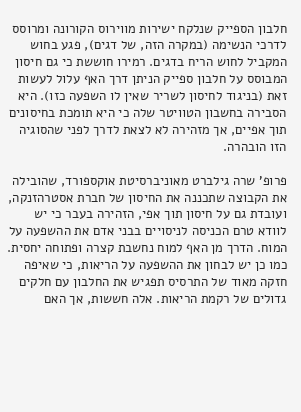חלבון הספייק שנלקח ישירות מווירוס הקורונה ומרוסס לדרכי הנשימה (במקרה הזה, של דגים), פגע בחוש המקביל לחוש הריח בדגים. רמירו חוששת כי גם חיסון המבוסס על חלבון ספייק הניתן דרך האף עלול לעשות זאת (בניגוד לחיסון לשריר שאין לו השפעה כזו). היא הסבירה בחשבון הטוויטר שלה כי היא תומכת בחיסונים תוך אפיים, אך מזהירה לא לצאת לדרך לפני שהסוגיה הזו הובהרה.

פרופ' שרה גילברט מאוניברסיטת אוקספורד, שהובילה את הקבוצה שתכננה את החיסון של חברת אסטרהזנקה, ועובדת גם על חיסון תוך אפי, הזהירה בעבר כי יש לוודא טרם הכניסה לניסויים בבני אדם את ההשפעה על המוח. הדרך מן האף למוח נחשבת קצרה ופתוחה יחסית. כמו כן יש לבחון את ההשפעה על הריאות, כי שאיפה חזקה מאוד של התרסיס תפגיש את החלבון עם חלקים גדולים של רקמת הריאות. אלה חששות, אך האם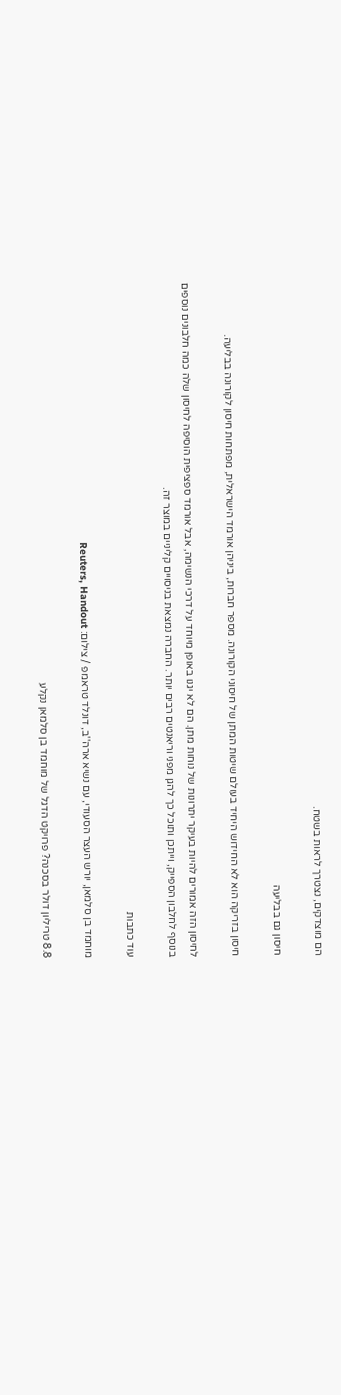הם מוצדקים, נצטרך לראות בשטח.

חיסון גם בבליעה

חיסון בזריקה הוא לא החידוש היחיד בעולם שיטות המתן של חיסוני הקורונה. מספר חברות, ביניהן אורמד הישראלית, מפתחות חיסון לקורונה בבליעה.

לחיסון הזה אמורים להיות בעיקר יתרונות של נוחות מתן. הם לא יגנו באופן מיוחד על דרכי הנשימה, אבל אורמד ספציפית הוסיפה לחיסון שלה כמה חלבונים נוספים בנוסף לחלבון הספייק, וייתכן ותוכל כך להגן מפני וריאנטים רבים יותר. החברה נמצאת בניסויים קליניים במוצר זה.

עוד כתבות

מוחמד בן סלמאן, יורש העצר הסעודי, עם נשיא ארה''ב, דונלד טראמפ / צילום: Reuters, Handout

8.8 טריליון דולר בסכנה? פרויקט הדגל של מוחמד בן סלמאן נקלע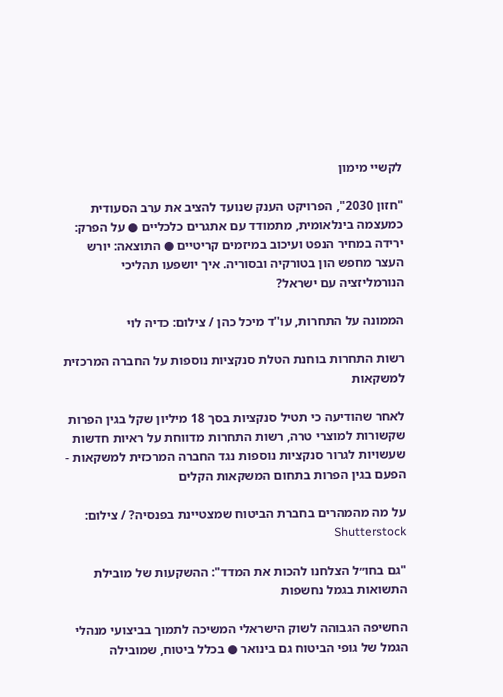לקשיי מימון

"חזון 2030", הפרויקט הענק שנועד להציב את ערב הסעודית כמעצמה בינלאומית, מתמודד עם אתגרים כלכליים ● על הפרק: ירידה במחיר הנפט ועיכוב במיזמים קריטיים ● התוצאה: יורש העצר מחפש הון בטורקיה ובסוריה. איך יושפעו תהליכי הנורמליזציה עם ישראל?

הממונה על התחרות, עו''ד מיכל כהן / צילום: כדיה לוי

רשות התחרות בוחנת הטלת סנקציות נוספות על החברה המרכזית למשקאות

לאחר שהודיעה כי תטיל סנקציות בסך 18 מיליון שקל בגין הפרות שקשורות למוצרי טרה, רשות התחרות מדווחת על ראיות חדשות שעשויות לגרור סנקציות נוספות נגד החברה המרכזית למשקאות - הפעם בגין הפרות בתחום המשקאות הקלים

על מה מהמהרים בחברת הביטוח שמצטיינת בפנסיה? / צילום: Shutterstock

"גם בחו״ל הצלחנו להכות את המדד": ההשקעות של מובילת התשואות בגמל נחשפות

החשיפה הגבוהה לשוק הישראלי המשיכה לתמוך בביצועי מנהלי הגמל של גופי הביטוח גם בינואר ● בכלל ביטוח, שמובילה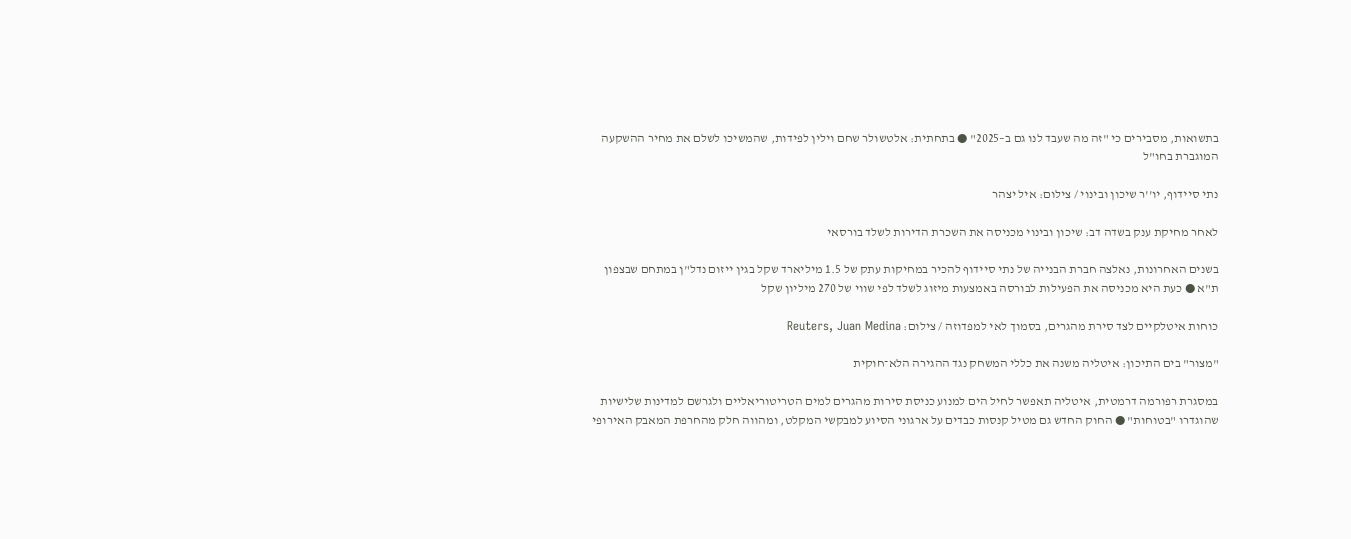בתשואות, מסבירים כי "זה מה שעבד לנו גם ב–2025" ● בתחתית: אלטשולר שחם וילין לפידות, שהמשיכו לשלם את מחיר ההשקעה המוגברת בחו"ל

נתי סיידוף, יו''ר שיכון ובינוי / צילום: איל יצהר

לאחר מחיקת ענק בשדה דב: שיכון ובינוי מכניסה את השכרת הדירות לשלד בורסאי

בשנים האחרונות, נאלצה חברת הבנייה של נתי סיידוף להכיר במחיקות עתק של 1.5 מיליארד שקל בגין ייזום נדל"ן במתחם שבצפון ת"א ● כעת היא מכניסה את הפעילות לבורסה באמצעות מיזוג לשלד לפי שווי של 270 מיליון שקל

כוחות איטלקיים לצד סירת מהגרים, בסמוך לאי למפדוזה / צילום: Reuters, Juan Medina

"מצור" בים התיכון: איטליה משנה את כללי המשחק נגד ההגירה הלא־חוקית

במסגרת רפורמה דרמטית, איטליה תאפשר לחיל הים למנוע כניסת סירות מהגרים למים הטריטוריאליים ולגרשם למדינות שלישיות שהוגדרו "בטוחות" ● החוק החדש גם מטיל קנסות כבדים על ארגוני הסיוע למבקשי המקלט, ומהווה חלק מהחרפת המאבק האירופי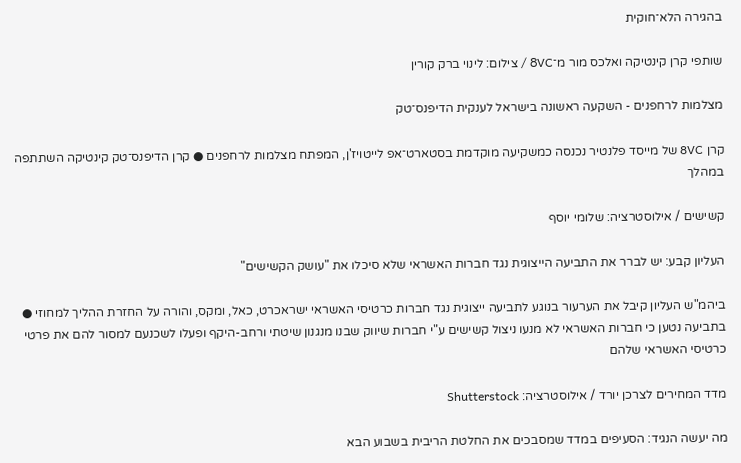בהגירה הלא־חוקית

שותפי קרן קינטיקה ואלכס מור מ־8VC / צילום: לינוי ברק קורין

מצלמות לרחפנים - השקעה ראשונה בישראל לענקית הדיפנס־טק

קרן 8VC של מייסד פלנטיר נכנסה כמשקיעה מוקדמת בסטארט־אפ לייטויז'ן, המפתח מצלמות לרחפנים ● קרן הדיפנס־טק קינטיקה השתתפה במהלך

קשישים / אילוסטרציה: שלומי יוסף

העליון קבע: יש לברר את התביעה הייצוגית נגד חברות האשראי שלא סיכלו את "עושק הקשישים"

ביהמ"ש העליון קיבל את הערעור בנוגע לתביעה ייצוגית נגד חברות כרטיסי האשראי ישראכרט, כאל, ומקס, והורה על החזרת ההליך למחוזי ● בתביעה נטען כי חברות האשראי לא מנעו ניצול קשישים ע"י חברות שיווק שבנו מנגנון שיטתי ורחב-היקף ופעלו לשכנעם למסור להם את פרטי כרטיסי האשראי שלהם

מדד המחירים לצרכן יורד / אילוסטרציה: Shutterstock

מה יעשה הנגיד: הסעיפים במדד שמסבכים את החלטת הריבית בשבוע הבא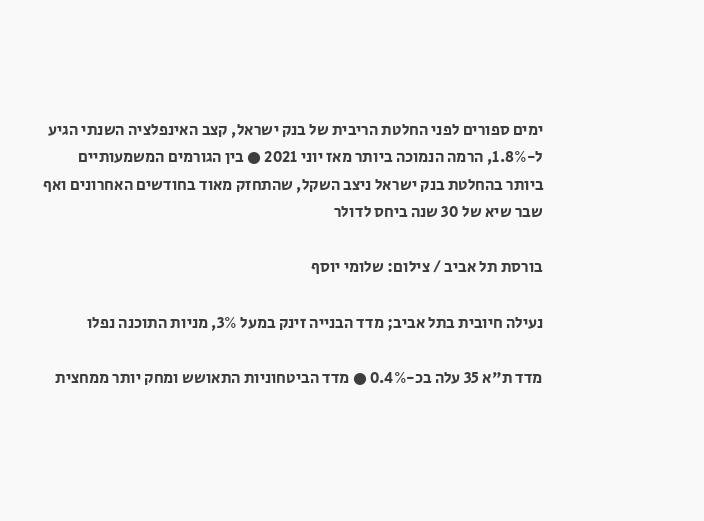ימים ספורים לפני החלטת הריבית של בנק ישראל, קצב האינפלציה השנתי הגיע ל-1.8%, הרמה הנמוכה ביותר מאז יוני 2021 ● בין הגורמים המשמעותיים ביותר בהחלטת בנק ישראל ניצב השקל, שהתחזק מאוד בחודשים האחרונים ואף שבר שיא של 30 שנה ביחס לדולר

בורסת תל אביב / צילום: שלומי יוסף

נעילה חיובית בתל אביב; מדד הבנייה זינק במעל 3%, מניות התוכנה נפלו

מדד ת"א 35 עלה בכ-0.4% ● מדד הביטחוניות התאושש ומחק יותר ממחצית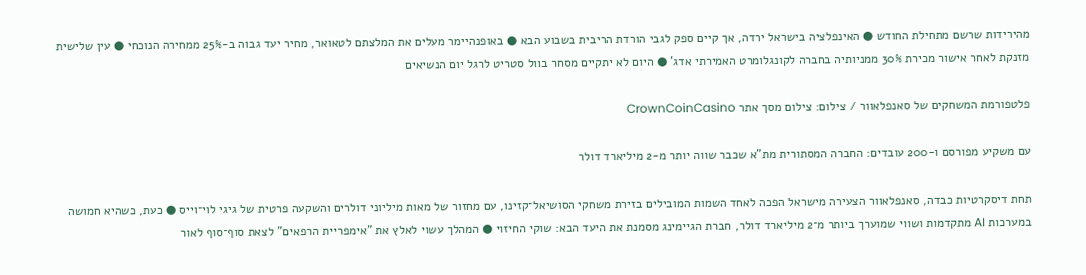מהירידות שרשם מתחילת החודש ● האינפלציה בישראל ירדה, אך קיים ספק לגבי הורדת הריבית בשבוע הבא ● באופנהיימר מעלים את המלצתם לטאואר, מחיר יעד גבוה ב-25% ממחירה הנוכחי ● עין שלישית מזנקת לאחר אישור מכירת 30% ממניותיה בחברה לקונגלומרט האמירתי אדג' ● היום לא יתקיים מסחר בוול סטריט לרגל יום הנשיאים

פלטפורמת המשחקים של סאנפלאוור / צילום: צילום מסך אתר CrownCoinCasino

עם משקיע מפורסם ו-200 עובדים: החברה המסתורית מת"א שכבר שווה יותר מ-2 מיליארד דולר

תחת דיסקרטיות כבדה, סאנפלאוור הצעירה מישראל הפכה לאחד השמות המובילים בזירת משחקי הסושיאל־קזינו, עם מחזור של מאות מיליוני דולרים והשקעה פרטית של גיגי לוי־וייס ● כעת, כשהיא חמושה במערכות AI מתקדמות ושווי שמוערך ביותר מ־2 מיליארד דולר, חברת הגיימינג מסמנת את היעד הבא: שוקי החיזוי ● המהלך עשוי לאלץ את "אימפריית הרפאים" לצאת סוף־סוף לאור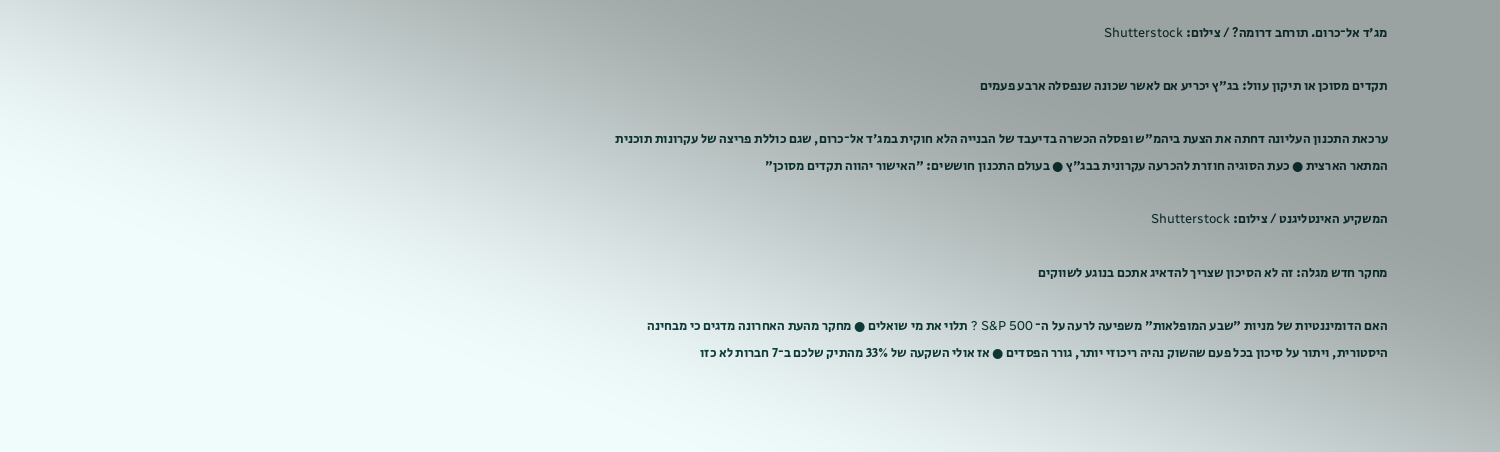מג'ד אל־כרום. תורחב דרומה? / צילום: Shutterstock

תקדים מסוכן או תיקון עוול: בג"ץ יכריע אם לאשר שכונה שנפסלה ארבע פעמים

ערכאת התכנון העליונה דחתה את הצעת ביהמ"ש ופסלה הכשרה בדיעבד של הבנייה הלא חוקית במג'ד אל־כרום, שגם כוללת פריצה של עקרונות תוכנית המתאר הארצית ● כעת הסוגיה חוזרת להכרעה עקרונית בבג"ץ ● בעולם התכנון חוששים: "האישור יהווה תקדים מסוכן"

המשקיע האינטליגנט / צילום: Shutterstock

מחקר חדש מגלה: זה לא הסיכון שצריך להדאיג אתכם בנוגע לשווקים

האם הדומיננטיות של מניות "שבע המופלאות" משפיעה לרעה על ה־ S&P 500 ? תלוי את מי שואלים ● מחקר מהעת האחרונה מדגים כי מבחינה היסטורית, ויתור על סיכון בכל פעם שהשוק נהיה ריכוזי יותר, גורר הפסדים ● אז אולי השקעה של 33% מהתיק שלכם ב־7 חברות לא כזו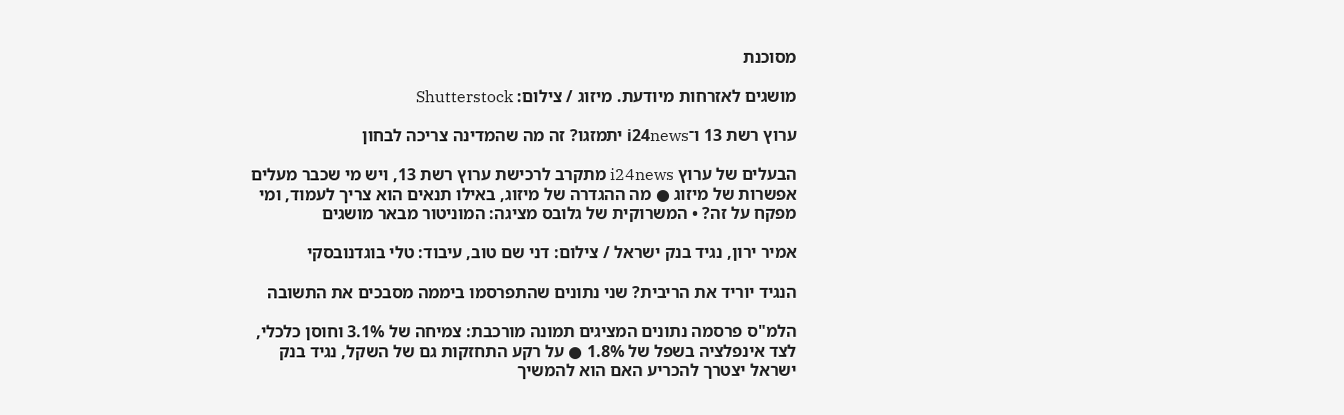מסוכנת

מושגים לאזרחות מיודעת. מיזוג / צילום: Shutterstock

ערוץ רשת 13 ו־i24news יתמזגו? זה מה שהמדינה צריכה לבחון

הבעלים של ערוץ i24news מתקרב לרכישת ערוץ רשת 13, ויש מי שכבר מעלים אפשרות של מיזוג ● מה ההגדרה של מיזוג, באילו תנאים הוא צריך לעמוד, ומי מפקח על זה? • המשרוקית של גלובס מציגה: המוניטור מבאר מושגים

אמיר ירון, נגיד בנק ישראל / צילום: דני שם טוב, עיבוד: טלי בוגדנובסקי

הנגיד יוריד את הריבית? שני נתונים שהתפרסמו ביממה מסבכים את התשובה

הלמ"ס פרסמה נתונים המציגים תמונה מורכבת: צמיחה של 3.1% וחוסן כלכלי, לצד אינפלציה בשפל של 1.8% ● על רקע התחזקות גם של השקל, נגיד בנק ישראל יצטרך להכריע האם הוא להמשיך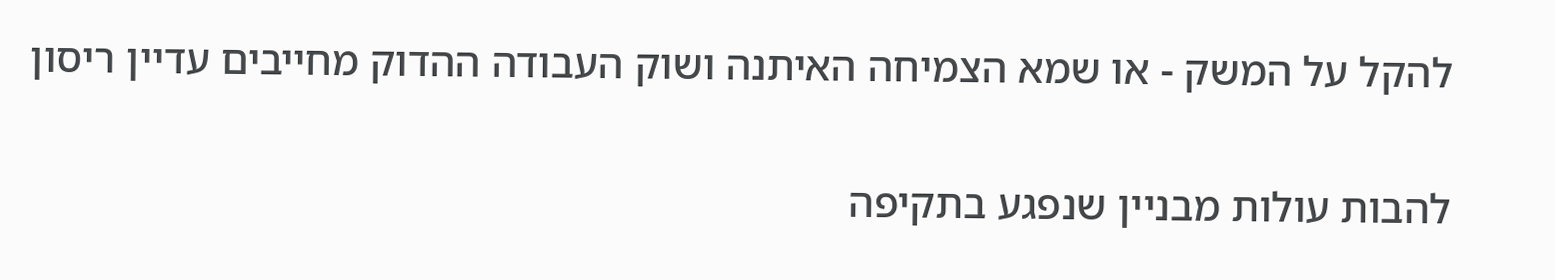להקל על המשק - או שמא הצמיחה האיתנה ושוק העבודה ההדוק מחייבים עדיין ריסון

להבות עולות מבניין שנפגע בתקיפה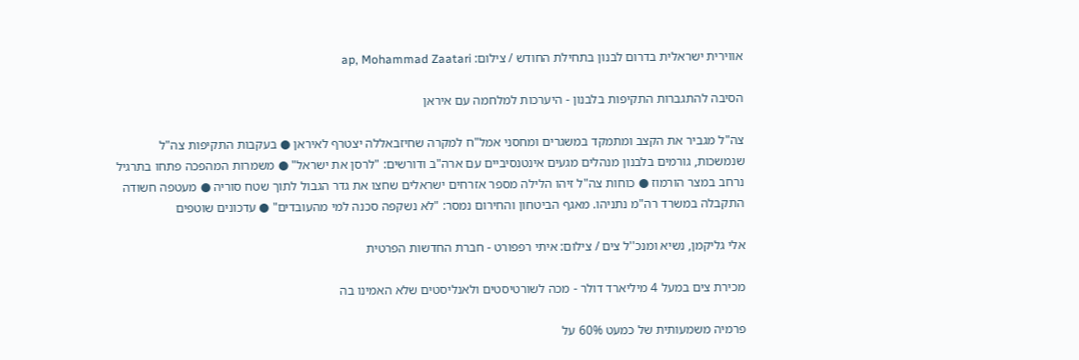אווירית ישראלית בדרום לבנון בתחילת החודש / צילום: ap, Mohammad Zaatari

הסיבה להתגברות התקיפות בלבנון - היערכות למלחמה עם איראן

צה"ל מגביר את הקצב ומתמקד במשגרים ומחסני אמל"ח למקרה שחיזבאללה יצטרף לאיראן ● בעקבות התקיפות צה"ל שנמשכות, גורמים בלבנון מנהלים מגעים אינטנסיביים עם ארה"ב ודורשים: "לרסן את ישראל" ● משמרות המהפכה פתחו בתרגיל נרחב במצר הורמוז ● כוחות צה"ל זיהו הלילה מספר אזרחים ישראלים שחצו את גדר הגבול לתוך שטח סוריה ● מעטפה חשודה התקבלה במשרד רה"מ נתניהו. מאגף הביטחון והחירום נמסר: "לא נשקפה סכנה למי מהעובדים" ● עדכונים שוטפים

אלי גליקמן, נשיא ומנכ''ל צים / צילום: איתי רפפורט - חברת החדשות הפרטית

מכירת צים במעל 4 מיליארד דולר - מכה לשורטיסטים ולאנליסטים שלא האמינו בה

פרמיה משמעותית של כמעט 60% על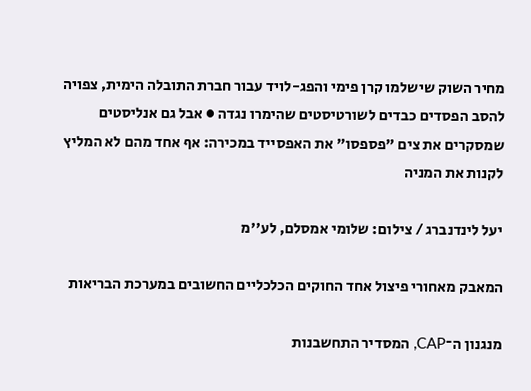מחיר השוק שישלמו קרן פימי והפג-לויד עבור חברת התובלה הימית, צפויה להסב הפסדים כבדים לשורטיסטים שהימרו נגדה ● אבל גם אנליסטים שמסקרים את צים "פספסו" את האפסייד במכירה: אף אחד מהם לא המליץ לקנות את המניה

יעל לינדנברג / צילום: שלומי אמסלם, לע''מ

המאבק מאחורי פיצול אחד החוקים הכלכליים החשובים במערכת הבריאות

מנגנון ה־CAP, המסדיר התחשבנות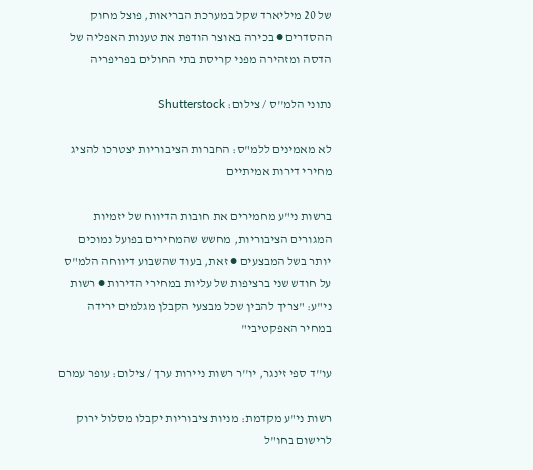של 20 מיליארד שקל במערכת הבריאות, פוצל מחוק ההסדרים ● בכירה באוצר הודפת את טענות האפליה של הדסה ומזהירה מפני קריסת בתי החולים בפריפריה

נתוני הלמ''ס / צילום: Shutterstock

לא מאמינים ללמ"ס: החברות הציבוריות יצטרכו להציג מחירי דירות אמיתיים

ברשות ני"ע מחמירים את חובות הדיווח של יזמיות המגורים הציבוריות, מחשש שהמחירים בפועל נמוכים יותר בשל המבצעים ● זאת, בעוד שהשבוע דיווחה הלמ"ס על חודש שני ברציפות של עליות במחירי הדירות ● רשות ני"ע: "צריך להבין שכל מבצעי הקבלן מגלמים ירידה במחיר האפקטיבי"

עו''ד ספי זינגר, יו''ר רשות ניירות ערך / צילום: עופר עמרם

רשות ני"ע מקדמת: מניות ציבוריות יקבלו מסלול ירוק לרישום בחו"ל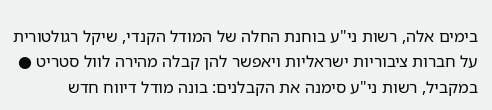בימים אלה, רשות ני"ע בוחנת החלה של המודל הקנדי, שיקל רגולטורית על חברות ציבוריות ישראליות ויאפשר להן קבלה מהירה לוול סטריט ● במקביל, רשות ני"ע סימנה את הקבלנים: בונה מודל דיווח חדש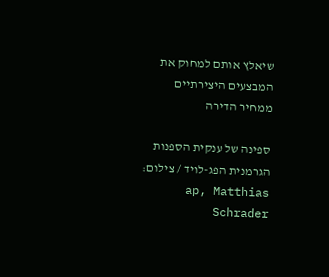שיאלץ אותם למחוק את המבצעים היצירתיים ממחיר הדירה

ספינה של ענקית הספנות הגרמנית הפג-לויד / צילום: ap, Matthias Schrader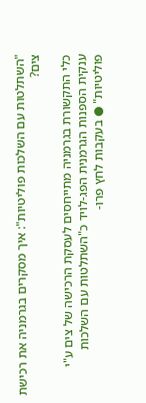"השתלטות עם השלכות פוליטיות": איך מסקרים בגרמניה את רכישת צים?

כלי התקשורת בגרמניה מתייחסים לעסקת הרכישה של צים ע"י ענקית הספנות הגרמנית הפג-לויד כ"השתלטות עם השלכות פוליטיות" ● בעקבות לחץ פרו-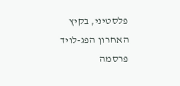פלסטיני, בקיץ האחרון הפג-לויד פרסמה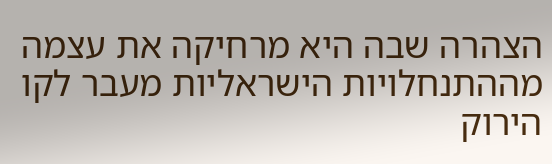הצהרה שבה היא מרחיקה את עצמה מההתנחלויות הישראליות מעבר לקו הירוק